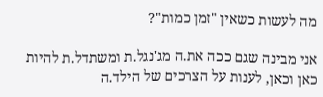מה לעשות כשאין "זמן כמות"?

אני מבינה שגם ככה את.ה מג'נגל.ת ומשתדל.ת להיות כאן וכאן, לענות על הצרכים של הילד.ה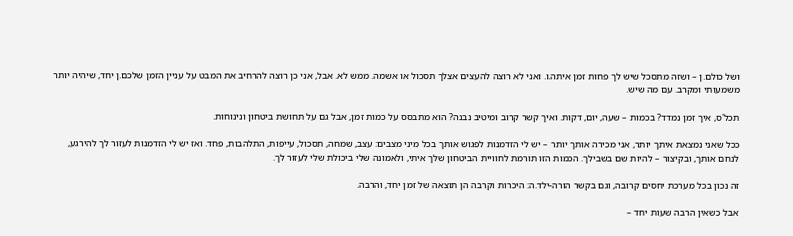ושל כולם.ן – ושזה מתסכל שיש לך פחות זמן איתה.ו. ואני לא רוצה להעצים אצלך תסכול או אשמה. ממש לא. אבל, אני כן רוצה להרחיב את המבט על עניין הזמן שלכם.ן יחד, שיהיה יותר משמעותי ומקרב. עם מה שיש.

תכל'ס, איך זמן נמדד? בכמות – שעה, יום, דקות. ואיך קשר קרוב ומיטיב נבנה? הוא מתבסס על כמות זמן, אבל גם על תחושת ביטחון ונינוחות.

ככל שאני נמצאת איתך יותר, אני מכירה אותך יותר – יש לי הזדמנות לפגוש אותך בכל מיני מצבים: עצב, שמחה, תסכול, עייפות, התלהבות, פחד. ואז יש לי הזדמנות לעזור לך להירגע, לנחם אותך, ובקיצור – להיות שם בשבילך. הכמות הזו תורמת לחוויית הביטחון שלך איתי, ולאמונה שלי ביכולת שלי לעזור לך.

זה נכון בכל מערכת יחסים קרובה, וגם בקשר הורה-ילד.ה: היכרות וקרבה הן תוצאה של זמן יחד, והרבה.

אבל כשאין הרבה שעות יחד –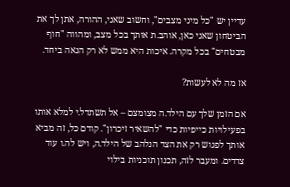עדיין יש "כל מיני מצבים", וחשוב שאני, ההורה, אתן לך את הביטחון שאני כאן, אוהב.ת אותך בכל מצב, ומהווה "חוף מבטחים" בכל מקרה. איכות היא ממש לא רק הנאה ביחד.

אז מה לא לעשות?

אם הזמן שלך עם הילד.ה מצומצם – אל תשתדל.י למלא אותו בפעילויות כייפיות כדי "להשאיר זיכרון". קודם כל, זה מביא אותך לפגוש רק את הצד הנלהב של הילד.ה, ויש לה.ו עוד צדדים. ומעבר לזה, תכנון תוכניות בילוי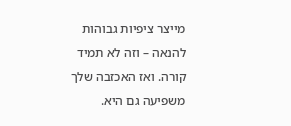מייצר ציפיות גבוהות להנאה – וזה לא תמיד קורה. ואז האכזבה שלך משפיעה גם היא.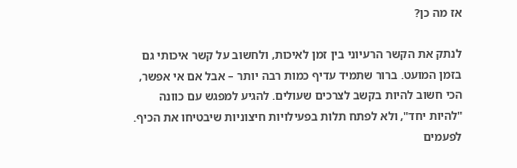אז מה כן?

לנתק את הקשר הרעיוני בין זמן לאיכות, ולחשוב על קשר איכותי גם בזמן המועט. ברור שתמיד עדיף כמות רבה יותר – אבל אם אי אפשר, הכי חשוב להיות בקשב לצרכים שעולים. להגיע למפגש עם כוונה "להיות יחד", ולא לפתח תלות בפעילויות חיצוניות שיבטיחו את הכיף. לפעמים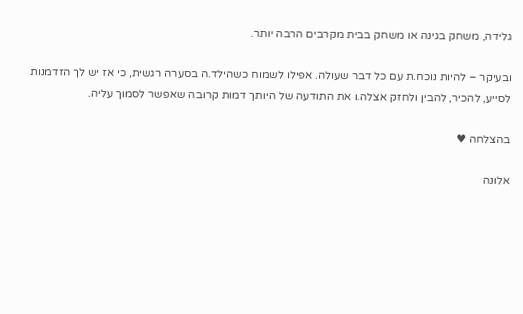גלידה, משחק בגינה או משחק בבית מקרבים הרבה יותר.

ובעיקר – להיות נוכח.ת עם כל דבר שעולה. אפילו לשמוח כשהילד.ה בסערה רגשית, כי אז יש לך הזדמנות לסייע, להכיר, להבין ולחזק אצלה.ו את התודעה של היותך דמות קרובה שאפשר לסמוך עליה.

בהצלחה ♥

אלונה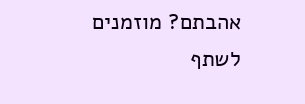אהבתם? מוזמנים לשתף